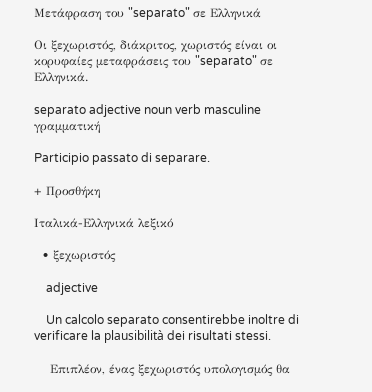Μετάφραση του "separato" σε Ελληνικά

Οι ξεχωριστός, διάκριτος, χωριστός είναι οι κορυφαίες μεταφράσεις του "separato" σε Ελληνικά.

separato adjective noun verb masculine γραμματική

Participio passato di separare.

+ Προσθήκη

Ιταλικά-Ελληνικά λεξικό

  • ξεχωριστός

    adjective

    Un calcolo separato consentirebbe inoltre di verificare la plausibilità dei risultati stessi.

    Επιπλέον, ένας ξεχωριστός υπολογισμός θα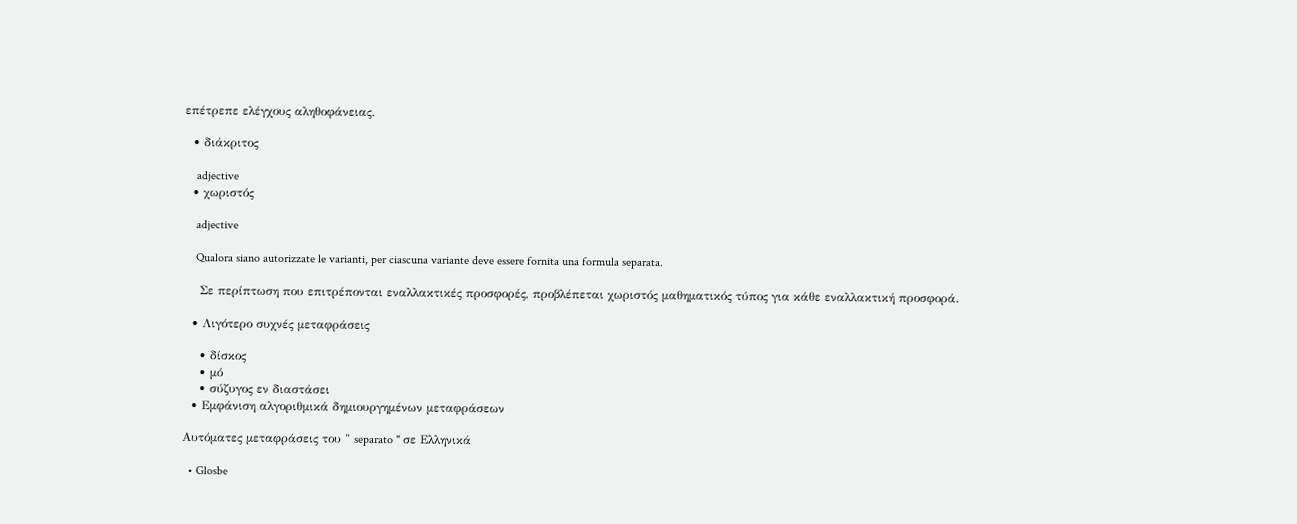επέτρεπε ελέγχους αληθοφάνειας.

  • διάκριτος

    adjective
  • χωριστός

    adjective

    Qualora siano autorizzate le varianti, per ciascuna variante deve essere fornita una formula separata.

    Σε περίπτωση που επιτρέπονται εναλλακτικές προσφορές, προβλέπεται χωριστός μαθηματικός τύπος για κάθε εναλλακτική προσφορά.

  • Λιγότερο συχνές μεταφράσεις

    • δίσκος
    • μό
    • σύζυγος εν διαστάσει
  • Εμφάνιση αλγοριθμικά δημιουργημένων μεταφράσεων

Αυτόματες μεταφράσεις του " separato " σε Ελληνικά

  • Glosbe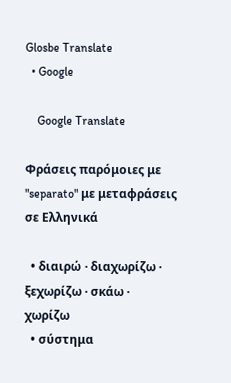Glosbe Translate
  • Google

    Google Translate

Φράσεις παρόμοιες με "separato" με μεταφράσεις σε Ελληνικά

  • διαιρώ · διαχωρίζω · ξεχωρίζω · σκάω · χωρίζω
  • σύστημα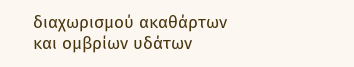διαχωρισμού ακαθάρτων και ομβρίων υδάτων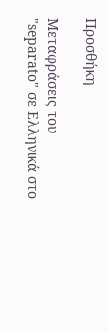Προσθήκη

Μεταφράσεις του "separato" σε Ελληνικά στο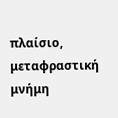πλαίσιο, μεταφραστική μνήμη